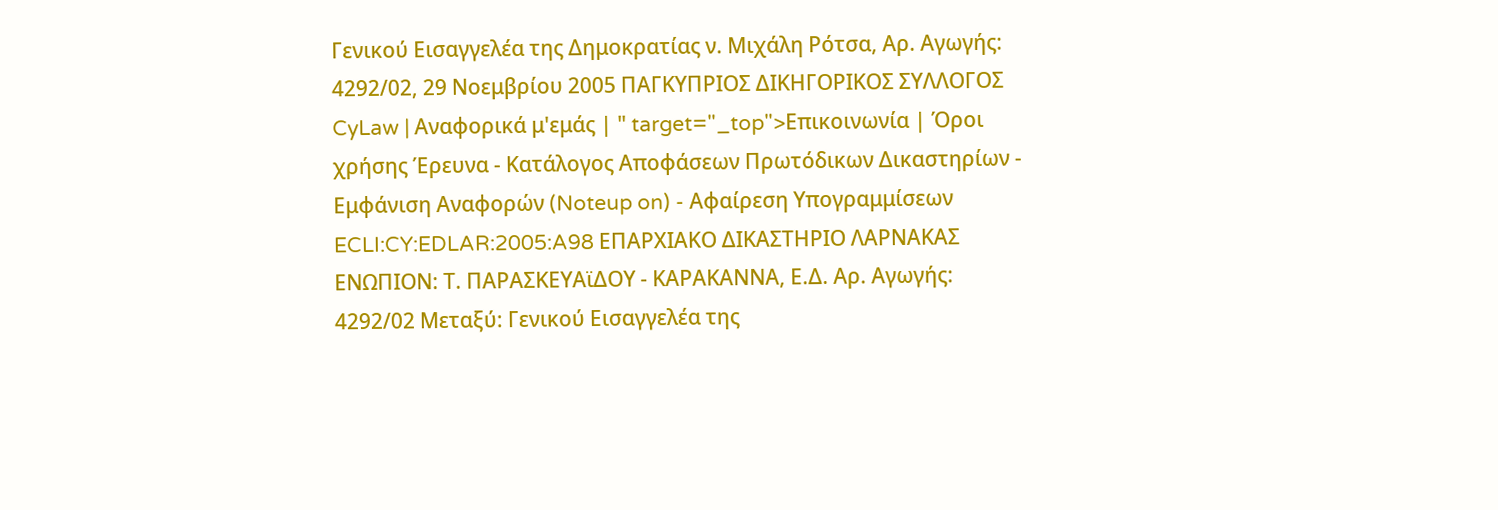Γενικού Εισαγγελέα της Δημοκρατίας ν. Μιχάλη Ρότσα, Αρ. Αγωγής: 4292/02, 29 Νοεμβρίου 2005 ΠΑΓΚΥΠΡΙΟΣ ΔΙΚΗΓΟΡΙΚΟΣ ΣΥΛΛΟΓΟΣ CyLaw | Αναφορικά μ'εμάς | " target="_top">Επικοινωνία | Όροι χρήσης Έρευνα - Κατάλογος Αποφάσεων Πρωτόδικων Δικαστηρίων - Εμφάνιση Αναφορών (Noteup on) - Αφαίρεση Υπογραμμίσεων ECLI:CY:EDLAR:2005:A98 ΕΠΑΡΧΙΑΚΟ ΔΙΚΑΣΤΗΡΙΟ ΛΑΡΝΑΚΑΣ ΕΝΩΠΙΟΝ: Τ. ΠΑΡΑΣΚΕΥΑϊΔΟΥ - ΚΑΡΑΚΑΝΝΑ, Ε.Δ. Αρ. Αγωγής: 4292/02 Μεταξύ: Γενικού Εισαγγελέα της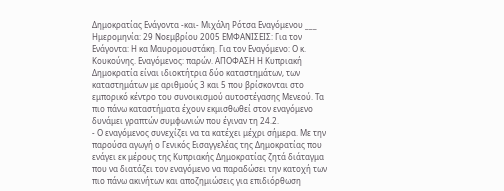Δημοκρατίας Ενάγοντα -και- Μιχάλη Ρότσα Εναγόμενου ___ Ημερομηνία: 29 Νοεμβρίου 2005 ΕΜΦΑΝΙΣΕΙΣ: Για τον Ενάγοντα: Η κα Μαυρομουστάκη. Για τον Εναγόμενο: Ο κ. Κουκούνης. Εναγόμενος: παρών. ΑΠΟΦΑΣΗ Η Κυπριακή Δημοκρατία είναι ιδιοκτήτρια δύο καταστημάτων, των καταστημάτων με αριθμούς 3 και 5 που βρίσκονται στο εμπορικό κέντρο του συνοικισμού αυτοστέγασης Μενεού. Τα πιο πάνω καταστήματα έχουν εκμισθωθεί στον εναγόμενο δυνάμει γραπτών συμφωνιών που έγιναν τη 24.2.
- Ο εναγόμενος συνεχίζει να τα κατέχει μέχρι σήμερα. Με την παρούσα αγωγή ο Γενικός Εισαγγελέας της Δημοκρατίας που ενάγει εκ μέρους της Κυπριακής Δημοκρατίας ζητά διάταγμα που να διατάζει τον εναγόμενο να παραδώσει την κατοχή των πιο πάνω ακινήτων και αποζημιώσεις για επιδιόρθωση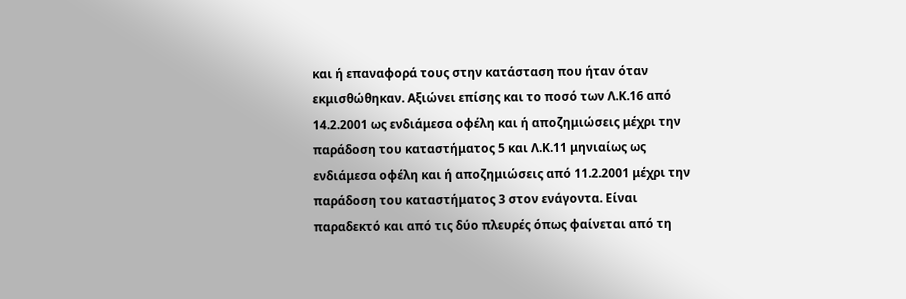και ή επαναφορά τους στην κατάσταση που ήταν όταν εκμισθώθηκαν. Αξιώνει επίσης και το ποσό των Λ.Κ.16 από 14.2.2001 ως ενδιάμεσα οφέλη και ή αποζημιώσεις μέχρι την παράδοση του καταστήματος 5 και Λ.Κ.11 μηνιαίως ως ενδιάμεσα οφέλη και ή αποζημιώσεις από 11.2.2001 μέχρι την παράδοση του καταστήματος 3 στον ενάγοντα. Είναι παραδεκτό και από τις δύο πλευρές όπως φαίνεται από τη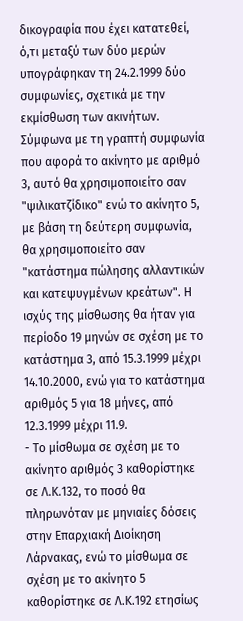δικογραφία που έχει κατατεθεί, ό,τι μεταξύ των δύο μερών υπογράφηκαν τη 24.2.1999 δύο συμφωνίες, σχετικά με την εκμίσθωση των ακινήτων. Σύμφωνα με τη γραπτή συμφωνία που αφορά το ακίνητο με αριθμό 3, αυτό θα χρησιμοποιείτο σαν "ψιλικατζίδικο" ενώ το ακίνητο 5, με βάση τη δεύτερη συμφωνία, θα χρησιμοποιείτο σαν "κατάστημα πώλησης αλλαντικών και κατεψυγμένων κρεάτων". Η ισχύς της μίσθωσης θα ήταν για περίοδο 19 μηνών σε σχέση με το κατάστημα 3, από 15.3.1999 μέχρι 14.10.2000, ενώ για το κατάστημα αριθμός 5 για 18 μήνες, από 12.3.1999 μέχρι 11.9.
- Το μίσθωμα σε σχέση με το ακίνητο αριθμός 3 καθορίστηκε σε Λ.Κ.132, το ποσό θα πληρωνόταν με μηνιαίες δόσεις στην Επαρχιακή Διοίκηση Λάρνακας, ενώ το μίσθωμα σε σχέση με το ακίνητο 5 καθορίστηκε σε Λ.Κ.192 ετησίως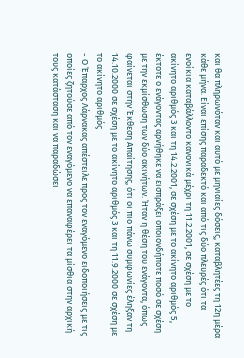και θα πληρωνόταν και αυτό με μηνιαίες δόσεις, καταβλητέες τη 12η μέρα κάθε μήνα. Είναι επίσης παραδεκτό και από τις δύο πλευρές ότι τα ενοίκια καταβάλλοντο κανονικά μέχρι τη 11.2.2001, σε σχέση με το ακίνητο αριθμός 3 και τη 14.2.2001, σε σχέση με το ακίνητο αριθμός 5, έκτοτε ο ενάγοντας αρνήθηκε να εισπράξει οποιονδήποτε ποσό σε σχέση με την εκμίσθωση των δύο ακινήτων. Ήταν η θέση του ενάγοντα, όπως φαίνεται στην Έκθεση Απαίτησης, ότι οι πιο πάνω συμφωνίες έληξαν τη 14.10.2000 σε σχέση με το ακίνητο αριθμός 3 και τη 11.9.2000 σε σχέση με το ακίνητο αριθμός
- Ο Έπαρχος Λάρνακας απέστειλε προς τον εναγόμενο ειδοποιήσεις με τις οποίες ζητούσε από τον εναγόμενο να επαναφέρει τα μίσθια στην αρχική τους κατάσταση και να παραδώσει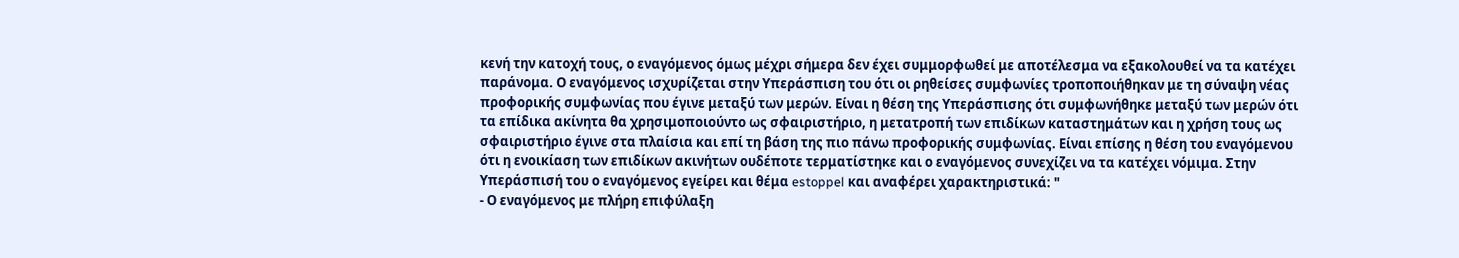κενή την κατοχή τους, ο εναγόμενος όμως μέχρι σήμερα δεν έχει συμμορφωθεί με αποτέλεσμα να εξακολουθεί να τα κατέχει παράνομα. Ο εναγόμενος ισχυρίζεται στην Υπεράσπιση του ότι οι ρηθείσες συμφωνίες τροποποιήθηκαν με τη σύναψη νέας προφορικής συμφωνίας που έγινε μεταξύ των μερών. Είναι η θέση της Υπεράσπισης ότι συμφωνήθηκε μεταξύ των μερών ότι τα επίδικα ακίνητα θα χρησιμοποιούντο ως σφαιριστήριο, η μετατροπή των επιδίκων καταστημάτων και η χρήση τους ως σφαιριστήριο έγινε στα πλαίσια και επί τη βάση της πιο πάνω προφορικής συμφωνίας. Είναι επίσης η θέση του εναγόμενου ότι η ενοικίαση των επιδίκων ακινήτων ουδέποτε τερματίστηκε και ο εναγόμενος συνεχίζει να τα κατέχει νόμιμα. Στην Υπεράσπισή του ο εναγόμενος εγείρει και θέμα estoppel και αναφέρει χαρακτηριστικά: "
- Ο εναγόμενος με πλήρη επιφύλαξη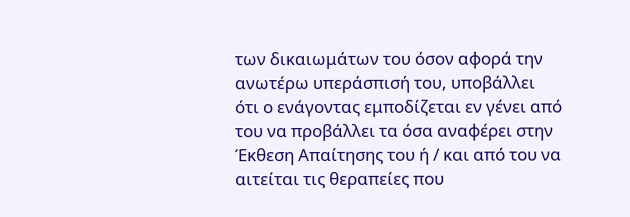των δικαιωμάτων του όσον αφορά την ανωτέρω υπεράσπισή του, υποβάλλει ότι ο ενάγοντας εμποδίζεται εν γένει από του να προβάλλει τα όσα αναφέρει στην Έκθεση Απαίτησης του ή / και από του να αιτείται τις θεραπείες που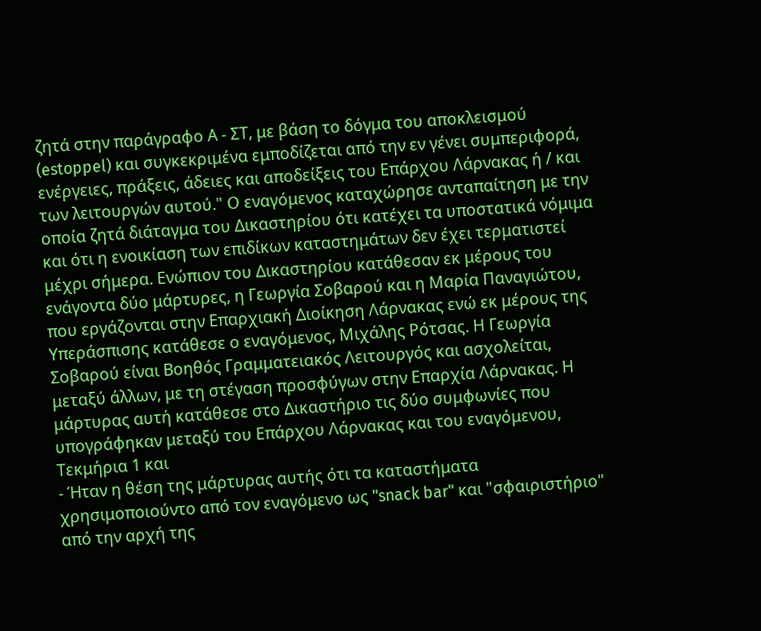ζητά στην παράγραφο Α - ΣΤ, με βάση το δόγμα του αποκλεισμού (estoppel) και συγκεκριμένα εμποδίζεται από την εν γένει συμπεριφορά, ενέργειες, πράξεις, άδειες και αποδείξεις του Επάρχου Λάρνακας ή / και των λειτουργών αυτού." Ο εναγόμενος καταχώρησε ανταπαίτηση με την οποία ζητά διάταγμα του Δικαστηρίου ότι κατέχει τα υποστατικά νόμιμα και ότι η ενοικίαση των επιδίκων καταστημάτων δεν έχει τερματιστεί μέχρι σήμερα. Ενώπιον του Δικαστηρίου κατάθεσαν εκ μέρους του ενάγοντα δύο μάρτυρες, η Γεωργία Σοβαρού και η Μαρία Παναγιώτου, που εργάζονται στην Επαρχιακή Διοίκηση Λάρνακας ενώ εκ μέρους της Υπεράσπισης κατάθεσε ο εναγόμενος, Μιχάλης Ρότσας. Η Γεωργία Σοβαρού είναι Βοηθός Γραμματειακός Λειτουργός και ασχολείται, μεταξύ άλλων, με τη στέγαση προσφύγων στην Επαρχία Λάρνακας. Η μάρτυρας αυτή κατάθεσε στο Δικαστήριο τις δύο συμφωνίες που υπογράφηκαν μεταξύ του Επάρχου Λάρνακας και του εναγόμενου, Τεκμήρια 1 και
- Ήταν η θέση της μάρτυρας αυτής ότι τα καταστήματα χρησιμοποιούντο από τον εναγόμενο ως "snack bar" και "σφαιριστήριο" από την αρχή της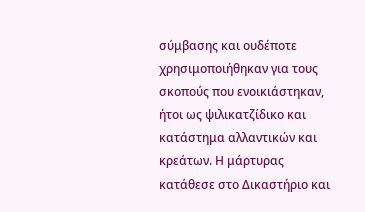σύμβασης και ουδέποτε χρησιμοποιήθηκαν για τους σκοπούς που ενοικιάστηκαν, ήτοι ως ψιλικατζίδικο και κατάστημα αλλαντικών και κρεάτων. Η μάρτυρας κατάθεσε στο Δικαστήριο και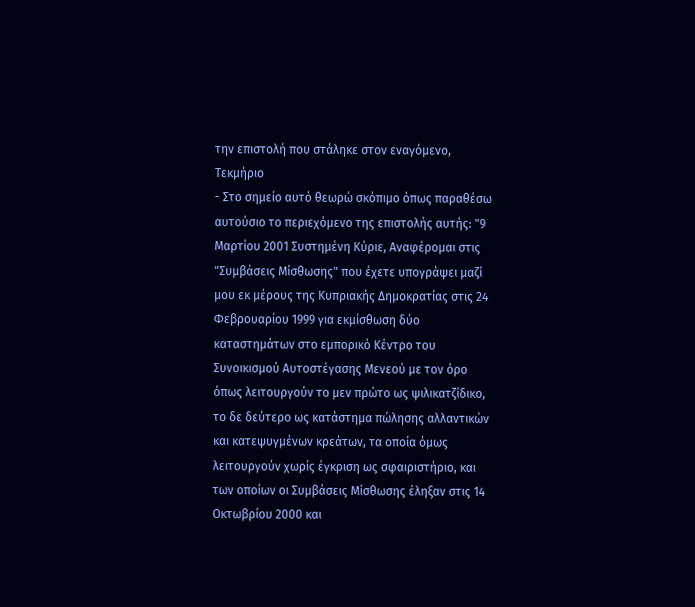την επιστολή που στάληκε στον εναγόμενο, Τεκμήριο
- Στο σημείο αυτό θεωρώ σκόπιμο όπως παραθέσω αυτούσιο το περιεχόμενο της επιστολής αυτής: "9 Μαρτίου 2001 Συστημένη Κύριε, Αναφέρομαι στις "Συμβάσεις Μίσθωσης" που έχετε υπογράψει μαζί μου εκ μέρους της Κυπριακής Δημοκρατίας στις 24 Φεβρουαρίου 1999 για εκμίσθωση δύο καταστημάτων στο εμπορικό Κέντρο του Συνοικισμού Αυτοστέγασης Μενεού με τον όρο όπως λειτουργούν το μεν πρώτο ως ψιλικατζίδικο, το δε δεύτερο ως κατάστημα πώλησης αλλαντικών και κατεψυγμένων κρεάτων, τα οποία όμως λειτουργούν χωρίς έγκριση ως σφαιριστήριο, και των οποίων οι Συμβάσεις Μίσθωσης έληξαν στις 14 Οκτωβρίου 2000 και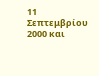11 Σεπτεμβρίου 2000 και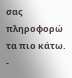σας πληροφορώ τα πιο κάτω.
-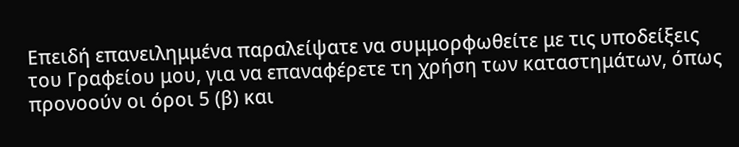Επειδή επανειλημμένα παραλείψατε να συμμορφωθείτε με τις υποδείξεις του Γραφείου μου, για να επαναφέρετε τη χρήση των καταστημάτων, όπως προνοούν οι όροι 5 (β) και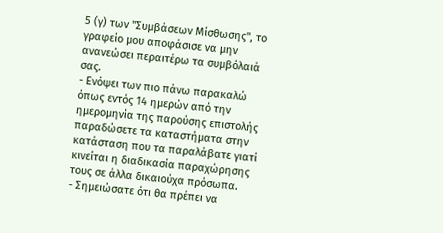5 (γ) των "Συμβάσεων Μίσθωσης", το γραφείο μου αποφάσισε να μην ανανεώσει περαιτέρω τα συμβόλαιά σας.
- Ενόψει των πιο πάνω παρακαλώ όπως εντός 14 ημερών από την ημερομηνία της παρούσης επιστολής παραδώσετε τα καταστήματα στην κατάσταση που τα παραλάβατε γιατί κινείται η διαδικασία παραχώρησης τους σε άλλα δικαιούχα πρόσωπα.
- Σημειώσατε ότι θα πρέπει να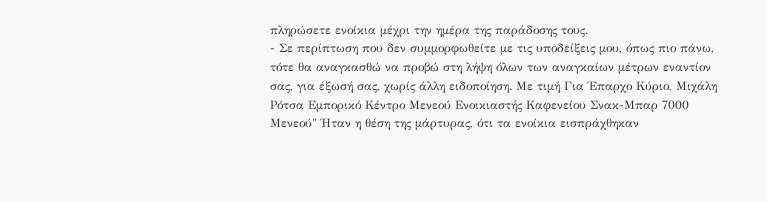πληρώσετε ενοίκια μέχρι την ημέρα της παράδοσης τους.
- Σε περίπτωση που δεν συμμορφωθείτε με τις υποδείξεις μου, όπως πιο πάνω, τότε θα αναγκασθώ να προβώ στη λήψη όλων των αναγκαίων μέτρων εναντίον σας, για έξωσή σας, χωρίς άλλη ειδοποίηση. Με τιμή Για Έπαρχο Κύριο, Μιχάλη Ρότσα Εμπορικό Κέντρο Μενεού Ενοικιαστής Καφενείου Σνακ-Μπαρ 7000 Μενεού" Ήταν η θέση της μάρτυρας, ότι τα ενοίκια εισπράχθηκαν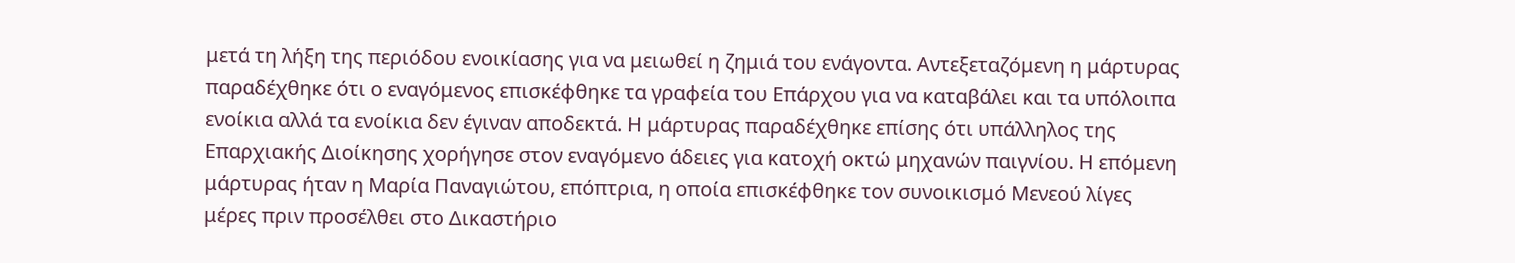μετά τη λήξη της περιόδου ενοικίασης για να μειωθεί η ζημιά του ενάγοντα. Αντεξεταζόμενη η μάρτυρας παραδέχθηκε ότι ο εναγόμενος επισκέφθηκε τα γραφεία του Επάρχου για να καταβάλει και τα υπόλοιπα ενοίκια αλλά τα ενοίκια δεν έγιναν αποδεκτά. Η μάρτυρας παραδέχθηκε επίσης ότι υπάλληλος της Επαρχιακής Διοίκησης χορήγησε στον εναγόμενο άδειες για κατοχή οκτώ μηχανών παιγνίου. Η επόμενη μάρτυρας ήταν η Μαρία Παναγιώτου, επόπτρια, η οποία επισκέφθηκε τον συνοικισμό Μενεού λίγες μέρες πριν προσέλθει στο Δικαστήριο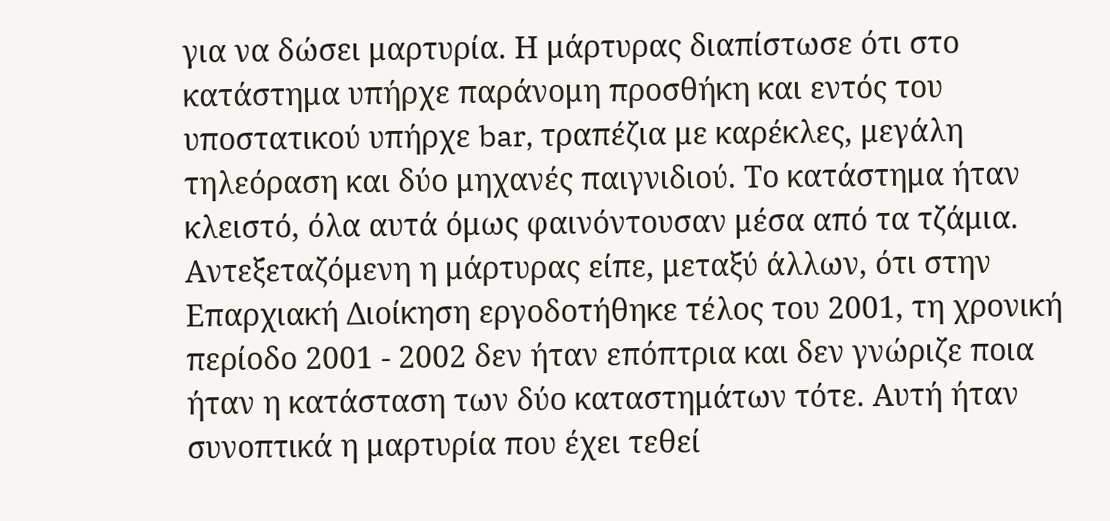για να δώσει μαρτυρία. Η μάρτυρας διαπίστωσε ότι στο κατάστημα υπήρχε παράνομη προσθήκη και εντός του υποστατικού υπήρχε bar, τραπέζια με καρέκλες, μεγάλη τηλεόραση και δύο μηχανές παιγνιδιού. Το κατάστημα ήταν κλειστό, όλα αυτά όμως φαινόντουσαν μέσα από τα τζάμια. Αντεξεταζόμενη η μάρτυρας είπε, μεταξύ άλλων, ότι στην Επαρχιακή Διοίκηση εργοδοτήθηκε τέλος του 2001, τη χρονική περίοδο 2001 - 2002 δεν ήταν επόπτρια και δεν γνώριζε ποια ήταν η κατάσταση των δύο καταστημάτων τότε. Αυτή ήταν συνοπτικά η μαρτυρία που έχει τεθεί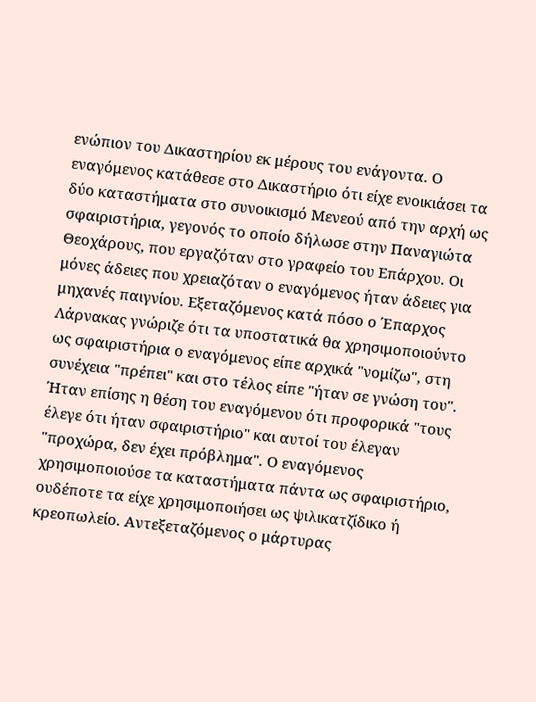ενώπιον του Δικαστηρίου εκ μέρους του ενάγοντα. Ο εναγόμενος κατάθεσε στο Δικαστήριο ότι είχε ενοικιάσει τα δύο καταστήματα στο συνοικισμό Μενεού από την αρχή ως σφαιριστήρια, γεγονός το οποίο δήλωσε στην Παναγιώτα Θεοχάρους, που εργαζόταν στο γραφείο του Επάρχου. Οι μόνες άδειες που χρειαζόταν ο εναγόμενος ήταν άδειες για μηχανές παιγνίου. Εξεταζόμενος κατά πόσο ο Έπαρχος Λάρνακας γνώριζε ότι τα υποστατικά θα χρησιμοποιούντο ως σφαιριστήρια ο εναγόμενος είπε αρχικά "νομίζω", στη συνέχεια "πρέπει" και στο τέλος είπε "ήταν σε γνώση του". Ήταν επίσης η θέση του εναγόμενου ότι προφορικά "τους έλεγε ότι ήταν σφαιριστήριο" και αυτοί του έλεγαν "προχώρα, δεν έχει πρόβλημα". Ο εναγόμενος χρησιμοποιούσε τα καταστήματα πάντα ως σφαιριστήριο, ουδέποτε τα είχε χρησιμοποιήσει ως ψιλικατζίδικο ή κρεοπωλείο. Αντεξεταζόμενος ο μάρτυρας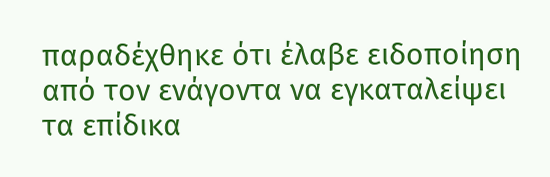παραδέχθηκε ότι έλαβε ειδοποίηση από τον ενάγοντα να εγκαταλείψει τα επίδικα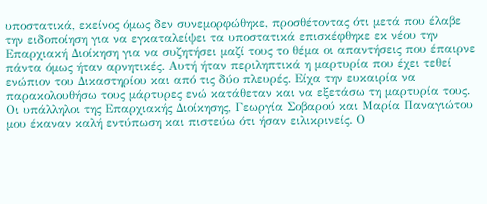υποστατικά, εκείνος όμως δεν συνεμορφώθηκε, προσθέτοντας ότι μετά που έλαβε την ειδοποίηση για να εγκαταλείψει τα υποστατικά επισκέφθηκε εκ νέου την Επαρχιακή Διοίκηση για να συζητήσει μαζί τους το θέμα οι απαντήσεις που έπαιρνε πάντα όμως ήταν αρνητικές. Αυτή ήταν περιληπτικά η μαρτυρία που έχει τεθεί ενώπιον του Δικαστηρίου και από τις δύο πλευρές. Είχα την ευκαιρία να παρακολουθήσω τους μάρτυρες ενώ κατάθεταν και να εξετάσω τη μαρτυρία τους. Οι υπάλληλοι της Επαρχιακής Διοίκησης, Γεωργία Σοβαρού και Μαρία Παναγιώτου μου έκαναν καλή εντύπωση και πιστεύω ότι ήσαν ειλικρινείς. Ο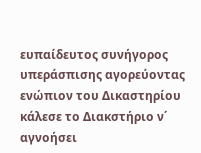ευπαίδευτος συνήγορος υπεράσπισης αγορεύοντας ενώπιον του Δικαστηρίου κάλεσε το Διακστήριο ν΄ αγνοήσει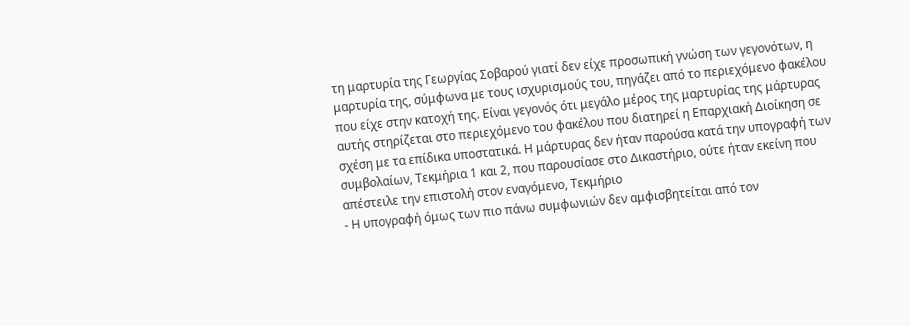τη μαρτυρία της Γεωργίας Σοβαρού γιατί δεν είχε προσωπική γνώση των γεγονότων, η μαρτυρία της, σύμφωνα με τους ισχυρισμούς του, πηγάζει από το περιεχόμενο φακέλου που είχε στην κατοχή της. Είναι γεγονός ότι μεγάλο μέρος της μαρτυρίας της μάρτυρας αυτής στηρίζεται στο περιεχόμενο του φακέλου που διατηρεί η Επαρχιακή Διοίκηση σε σχέση με τα επίδικα υποστατικά. Η μάρτυρας δεν ήταν παρούσα κατά την υπογραφή των συμβολαίων, Τεκμήρια 1 και 2, που παρουσίασε στο Δικαστήριο, ούτε ήταν εκείνη που απέστειλε την επιστολή στον εναγόμενο, Τεκμήριο
- Η υπογραφή όμως των πιο πάνω συμφωνιών δεν αμφισβητείται από τον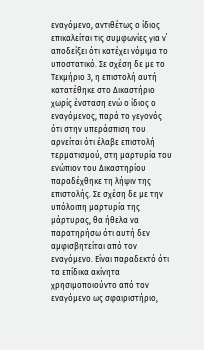εναγόμενο, αντιθέτως ο ίδιος επικαλείται τις συμφωνίες για ν΄ αποδείξει ότι κατέχει νόμιμα το υποστατικό. Σε σχέση δε με το Τεκμήριο 3, η επιστολή αυτή κατατέθηκε στο Δικαστήριο χωρίς ένσταση ενώ ο ίδιος ο εναγόμενος, παρά το γεγονός ότι στην υπεράσπιση του αρνείται ότι έλαβε επιστολή τερματισμού, στη μαρτυρία του ενώπιον του Δικαστηρίου παραδέχθηκε τη λήψιν της επιστολής. Σε σχέση δε με την υπόλοιπη μαρτυρία της μάρτυρας, θα ήθελα να παρατηρήσω ότι αυτή δεν αμφισβητείται από τον εναγόμενο. Είναι παραδεκτό ότι τα επίδικα ακίνητα χρησιμοποιούντο από τον εναγόμενο ως σφαιριστήριο,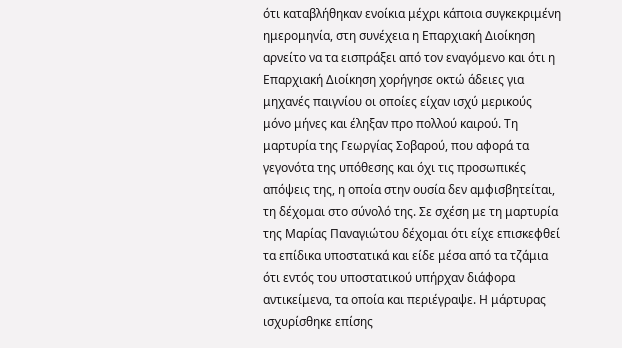ότι καταβλήθηκαν ενοίκια μέχρι κάποια συγκεκριμένη ημερομηνία, στη συνέχεια η Επαρχιακή Διοίκηση αρνείτο να τα εισπράξει από τον εναγόμενο και ότι η Επαρχιακή Διοίκηση χορήγησε οκτώ άδειες για μηχανές παιγνίου οι οποίες είχαν ισχύ μερικούς μόνο μήνες και έληξαν προ πολλού καιρού. Τη μαρτυρία της Γεωργίας Σοβαρού, που αφορά τα γεγονότα της υπόθεσης και όχι τις προσωπικές απόψεις της, η οποία στην ουσία δεν αμφισβητείται, τη δέχομαι στο σύνολό της. Σε σχέση με τη μαρτυρία της Μαρίας Παναγιώτου δέχομαι ότι είχε επισκεφθεί τα επίδικα υποστατικά και είδε μέσα από τα τζάμια ότι εντός του υποστατικού υπήρχαν διάφορα αντικείμενα, τα οποία και περιέγραψε. Η μάρτυρας ισχυρίσθηκε επίσης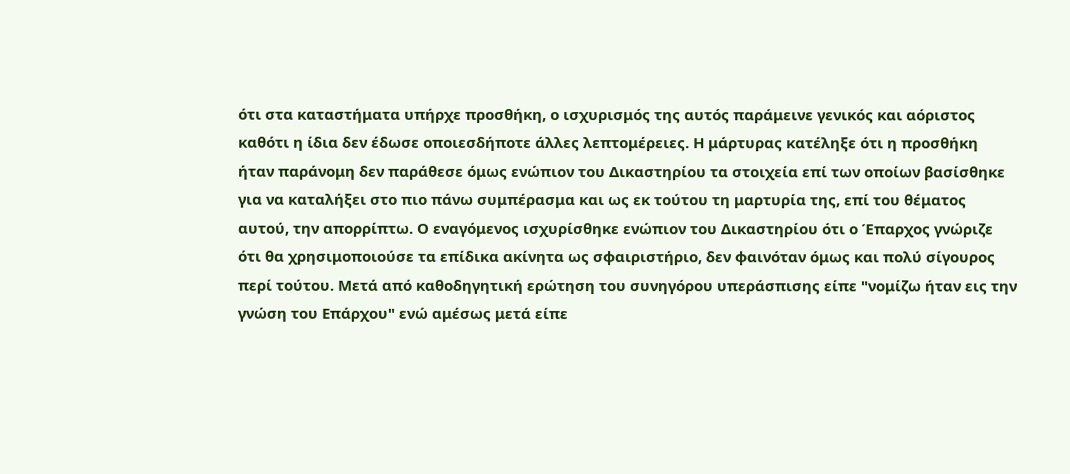ότι στα καταστήματα υπήρχε προσθήκη, ο ισχυρισμός της αυτός παράμεινε γενικός και αόριστος καθότι η ίδια δεν έδωσε οποιεσδήποτε άλλες λεπτομέρειες. Η μάρτυρας κατέληξε ότι η προσθήκη ήταν παράνομη δεν παράθεσε όμως ενώπιον του Δικαστηρίου τα στοιχεία επί των οποίων βασίσθηκε για να καταλήξει στο πιο πάνω συμπέρασμα και ως εκ τούτου τη μαρτυρία της, επί του θέματος αυτού, την απορρίπτω. Ο εναγόμενος ισχυρίσθηκε ενώπιον του Δικαστηρίου ότι ο Έπαρχος γνώριζε ότι θα χρησιμοποιούσε τα επίδικα ακίνητα ως σφαιριστήριο, δεν φαινόταν όμως και πολύ σίγουρος περί τούτου. Μετά από καθοδηγητική ερώτηση του συνηγόρου υπεράσπισης είπε "νομίζω ήταν εις την γνώση του Επάρχου" ενώ αμέσως μετά είπε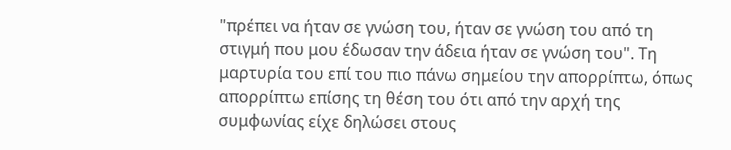"πρέπει να ήταν σε γνώση του, ήταν σε γνώση του από τη στιγμή που μου έδωσαν την άδεια ήταν σε γνώση του". Τη μαρτυρία του επί του πιο πάνω σημείου την απορρίπτω, όπως απορρίπτω επίσης τη θέση του ότι από την αρχή της συμφωνίας είχε δηλώσει στους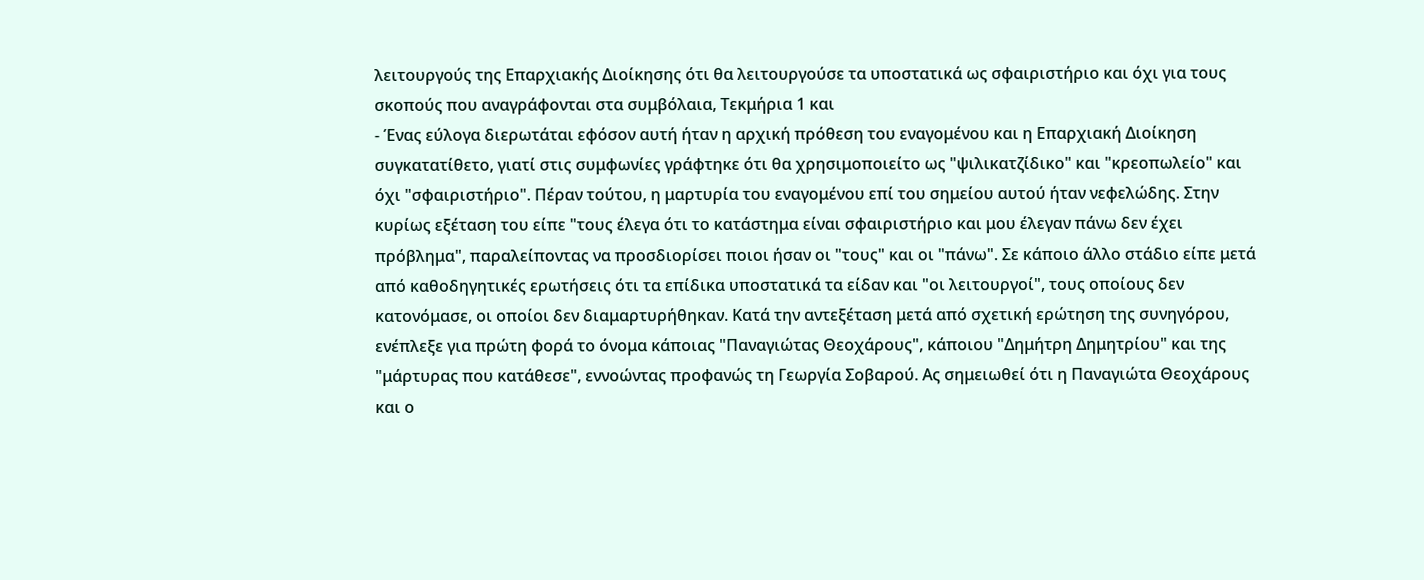λειτουργούς της Επαρχιακής Διοίκησης ότι θα λειτουργούσε τα υποστατικά ως σφαιριστήριο και όχι για τους σκοπούς που αναγράφονται στα συμβόλαια, Τεκμήρια 1 και
- Ένας εύλογα διερωτάται εφόσον αυτή ήταν η αρχική πρόθεση του εναγομένου και η Επαρχιακή Διοίκηση συγκατατίθετο, γιατί στις συμφωνίες γράφτηκε ότι θα χρησιμοποιείτο ως "ψιλικατζίδικο" και "κρεοπωλείο" και όχι "σφαιριστήριο". Πέραν τούτου, η μαρτυρία του εναγομένου επί του σημείου αυτού ήταν νεφελώδης. Στην κυρίως εξέταση του είπε "τους έλεγα ότι το κατάστημα είναι σφαιριστήριο και μου έλεγαν πάνω δεν έχει πρόβλημα", παραλείποντας να προσδιορίσει ποιοι ήσαν οι "τους" και οι "πάνω". Σε κάποιο άλλο στάδιο είπε μετά από καθοδηγητικές ερωτήσεις ότι τα επίδικα υποστατικά τα είδαν και "οι λειτουργοί", τους οποίους δεν κατονόμασε, οι οποίοι δεν διαμαρτυρήθηκαν. Κατά την αντεξέταση μετά από σχετική ερώτηση της συνηγόρου, ενέπλεξε για πρώτη φορά το όνομα κάποιας "Παναγιώτας Θεοχάρους", κάποιου "Δημήτρη Δημητρίου" και της "μάρτυρας που κατάθεσε", εννοώντας προφανώς τη Γεωργία Σοβαρού. Ας σημειωθεί ότι η Παναγιώτα Θεοχάρους και ο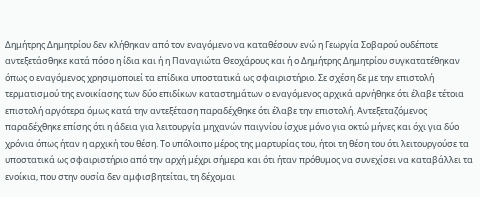Δημήτρης Δημητρίου δεν κλήθηκαν από τον εναγόμενο να καταθέσουν ενώ η Γεωργία Σοβαρού ουδέποτε αντεξετάσθηκε κατά πόσο η ίδια και ή η Παναγιώτα Θεοχάρους και ή ο Δημήτρης Δημητρίου συγκατατέθηκαν όπως ο εναγόμενος χρησιμοποιεί τα επίδικα υποστατικά ως σφαιριστήριο. Σε σχέση δε με την επιστολή τερματισμού της ενοικίασης των δύο επιδίκων καταστημάτων ο εναγόμενος αρχικά αρνήθηκε ότι έλαβε τέτοια επιστολή αργότερα όμως κατά την αντεξέταση παραδέχθηκε ότι έλαβε την επιστολή. Αντεξεταζόμενος παραδέχθηκε επίσης ότι η άδεια για λειτουργία μηχανών παιγνίου ίσχυε μόνο για οκτώ μήνες και όχι για δύο χρόνια όπως ήταν η αρχική του θέση. Το υπόλοιπο μέρος της μαρτυρίας του, ήτοι τη θέση του ότι λειτουργούσε τα υποστατικά ως σφαιριστήριο από την αρχή μέχρι σήμερα και ότι ήταν πρόθυμος να συνεχίσει να καταβάλλει τα ενοίκια, που στην ουσία δεν αμφισβητείται, τη δέχομαι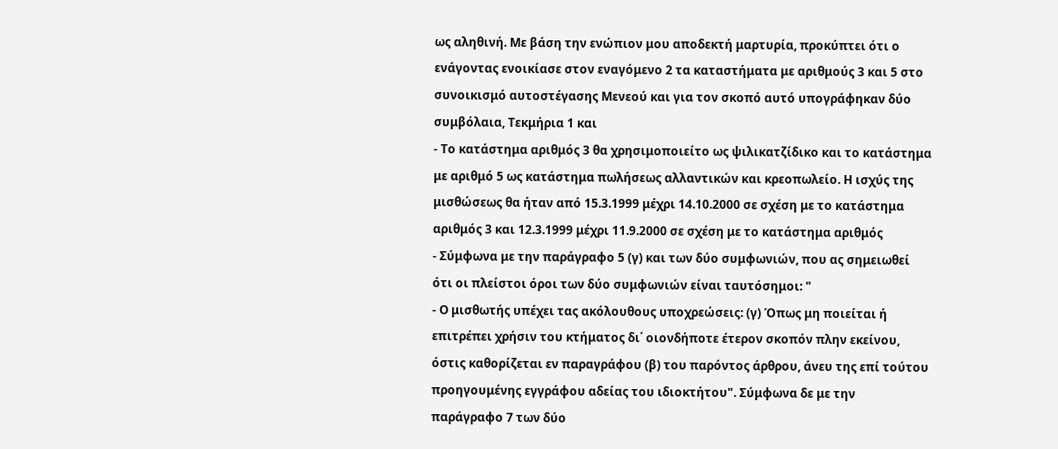ως αληθινή. Με βάση την ενώπιον μου αποδεκτή μαρτυρία, προκύπτει ότι ο ενάγοντας ενοικίασε στον εναγόμενο 2 τα καταστήματα με αριθμούς 3 και 5 στο συνοικισμό αυτοστέγασης Μενεού και για τον σκοπό αυτό υπογράφηκαν δύο συμβόλαια, Τεκμήρια 1 και
- Το κατάστημα αριθμός 3 θα χρησιμοποιείτο ως ψιλικατζίδικο και το κατάστημα με αριθμό 5 ως κατάστημα πωλήσεως αλλαντικών και κρεοπωλείο. Η ισχύς της μισθώσεως θα ήταν από 15.3.1999 μέχρι 14.10.2000 σε σχέση με το κατάστημα αριθμός 3 και 12.3.1999 μέχρι 11.9.2000 σε σχέση με το κατάστημα αριθμός
- Σύμφωνα με την παράγραφο 5 (γ) και των δύο συμφωνιών, που ας σημειωθεί ότι οι πλείστοι όροι των δύο συμφωνιών είναι ταυτόσημοι: "
- Ο μισθωτής υπέχει τας ακόλουθους υποχρεώσεις: (γ) Όπως μη ποιείται ή επιτρέπει χρήσιν του κτήματος δι΄ οιονδήποτε έτερον σκοπόν πλην εκείνου, όστις καθορίζεται εν παραγράφου (β) του παρόντος άρθρου, άνευ της επί τούτου προηγουμένης εγγράφου αδείας του ιδιοκτήτου". Σύμφωνα δε με την παράγραφο 7 των δύο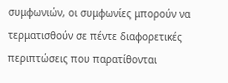συμφωνιών, οι συμφωνίες μπορούν να τερματισθούν σε πέντε διαφορετικές περιπτώσεις που παρατίθονται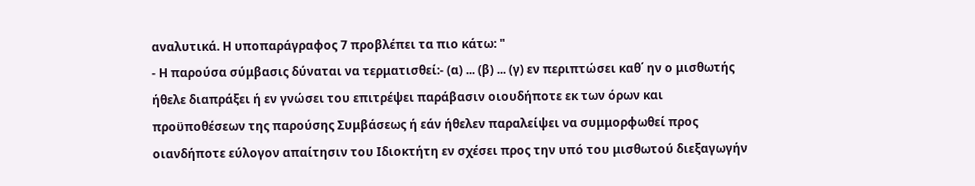αναλυτικά. Η υποπαράγραφος 7 προβλέπει τα πιο κάτω: "
- Η παρούσα σύμβασις δύναται να τερματισθεί:- (α) ... (β) ... (γ) εν περιπτώσει καθ΄ ην ο μισθωτής ήθελε διαπράξει ή εν γνώσει του επιτρέψει παράβασιν οιουδήποτε εκ των όρων και προϋποθέσεων της παρούσης Συμβάσεως ή εάν ήθελεν παραλείψει να συμμορφωθεί προς οιανδήποτε εύλογον απαίτησιν του Ιδιοκτήτη εν σχέσει προς την υπό του μισθωτού διεξαγωγήν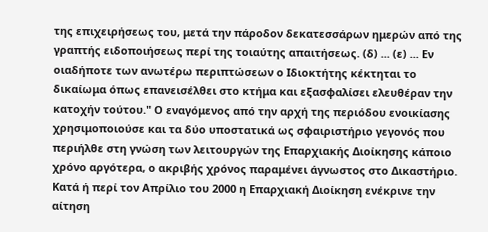της επιχειρήσεως του, μετά την πάροδον δεκατεσσάρων ημερών από της γραπτής ειδοποιήσεως περί της τοιαύτης απαιτήσεως. (δ) ... (ε) ... Εν οιαδήποτε των ανωτέρω περιπτώσεων ο Ιδιοκτήτης κέκτηται το δικαίωμα όπως επανεισέλθει στο κτήμα και εξασφαλίσει ελευθέραν την κατοχήν τούτου." Ο εναγόμενος από την αρχή της περιόδου ενοικίασης χρησιμοποιούσε και τα δύο υποστατικά ως σφαιριστήριο γεγονός που περιήλθε στη γνώση των λειτουργών της Επαρχιακής Διοίκησης κάποιο χρόνο αργότερα, ο ακριβής χρόνος παραμένει άγνωστος στο Δικαστήριο. Κατά ή περί τον Απρίλιο του 2000 η Επαρχιακή Διοίκηση ενέκρινε την αίτηση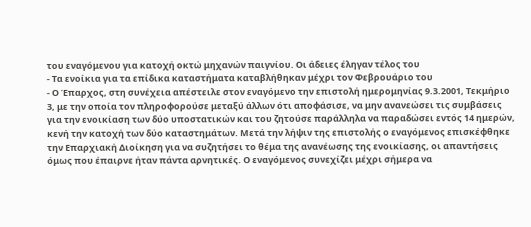του εναγόμενου για κατοχή οκτώ μηχανών παιγνίου. Οι άδειες έληγαν τέλος του
- Τα ενοίκια για τα επίδικα καταστήματα καταβλήθηκαν μέχρι τον Φεβρουάριο του
- Ο Έπαρχος, στη συνέχεια απέστειλε στον εναγόμενο την επιστολή ημερομηνίας 9.3.2001, Τεκμήριο 3, με την οποία τον πληροφορούσε μεταξύ άλλων ότι αποφάσισε, να μην ανανεώσει τις συμβάσεις για την ενοικίαση των δύο υποστατικών και του ζητούσε παράλληλα να παραδώσει εντός 14 ημερών, κενή την κατοχή των δύο καταστημάτων. Μετά την λήψιν της επιστολής ο εναγόμενος επισκέφθηκε την Επαρχιακή Διοίκηση για να συζητήσει το θέμα της ανανέωσης της ενοικίασης, οι απαντήσεις όμως που έπαιρνε ήταν πάντα αρνητικές. Ο εναγόμενος συνεχίζει μέχρι σήμερα να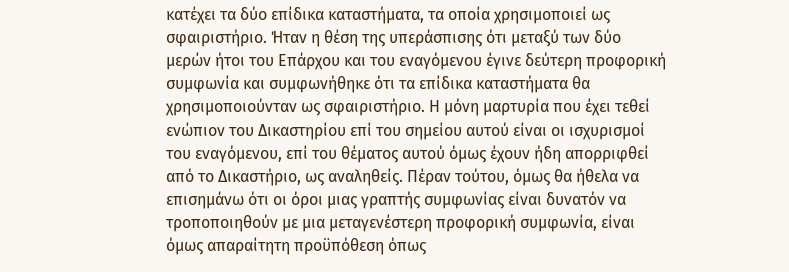κατέχει τα δύο επίδικα καταστήματα, τα οποία χρησιμοποιεί ως σφαιριστήριο. Ήταν η θέση της υπεράσπισης ότι μεταξύ των δύο μερών ήτοι του Επάρχου και του εναγόμενου έγινε δεύτερη προφορική συμφωνία και συμφωνήθηκε ότι τα επίδικα καταστήματα θα χρησιμοποιούνταν ως σφαιριστήριο. Η μόνη μαρτυρία που έχει τεθεί ενώπιον του Δικαστηρίου επί του σημείου αυτού είναι οι ισχυρισμοί του εναγόμενου, επί του θέματος αυτού όμως έχουν ήδη απορριφθεί από το Δικαστήριο, ως αναληθείς. Πέραν τούτου, όμως θα ήθελα να επισημάνω ότι οι όροι μιας γραπτής συμφωνίας είναι δυνατόν να τροποποιηθούν με μια μεταγενέστερη προφορική συμφωνία, είναι όμως απαραίτητη προϋπόθεση όπως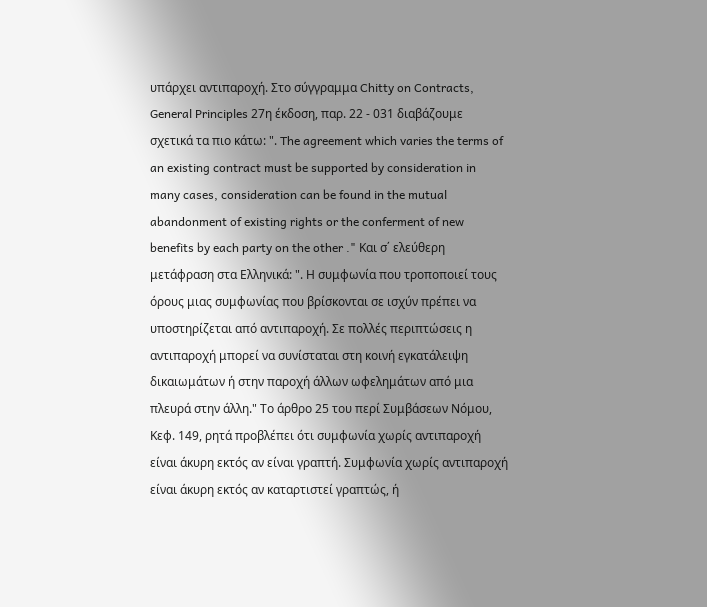υπάρχει αντιπαροχή. Στο σύγγραμμα Chitty on Contracts, General Principles 27η έκδοση, παρ. 22 - 031 διαβάζουμε σχετικά τα πιο κάτω: ". The agreement which varies the terms of an existing contract must be supported by consideration in many cases, consideration can be found in the mutual abandonment of existing rights or the conferment of new benefits by each party on the other ." Και σ΄ ελεύθερη μετάφραση στα Ελληνικά: ". Η συμφωνία που τροποποιεί τους όρους μιας συμφωνίας που βρίσκονται σε ισχύν πρέπει να υποστηρίζεται από αντιπαροχή. Σε πολλές περιπτώσεις η αντιπαροχή μπορεί να συνίσταται στη κοινή εγκατάλειψη δικαιωμάτων ή στην παροχή άλλων ωφελημάτων από μια πλευρά στην άλλη." Το άρθρο 25 του περί Συμβάσεων Νόμου, Κεφ. 149, ρητά προβλέπει ότι συμφωνία χωρίς αντιπαροχή είναι άκυρη εκτός αν είναι γραπτή. Συμφωνία χωρίς αντιπαροχή είναι άκυρη εκτός αν καταρτιστεί γραπτώς, ή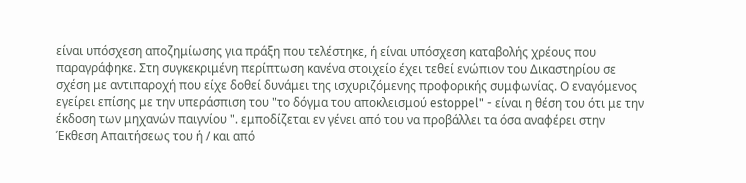είναι υπόσχεση αποζημίωσης για πράξη που τελέστηκε, ή είναι υπόσχεση καταβολής χρέους που παραγράφηκε. Στη συγκεκριμένη περίπτωση κανένα στοιχείο έχει τεθεί ενώπιον του Δικαστηρίου σε σχέση με αντιπαροχή που είχε δοθεί δυνάμει της ισχυριζόμενης προφορικής συμφωνίας. Ο εναγόμενος εγείρει επίσης με την υπεράσπιση του "το δόγμα του αποκλεισμού estoppel" - είναι η θέση του ότι με την έκδοση των μηχανών παιγνίου ". εμποδίζεται εν γένει από του να προβάλλει τα όσα αναφέρει στην Έκθεση Απαιτήσεως του ή / και από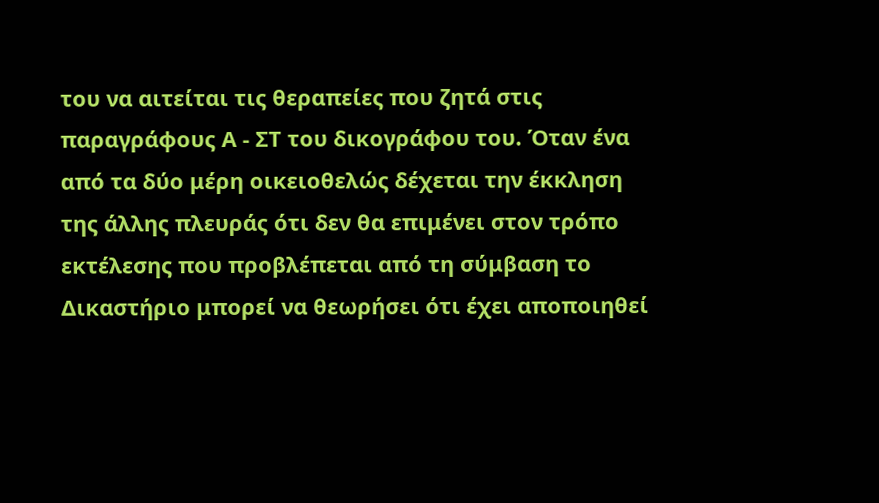του να αιτείται τις θεραπείες που ζητά στις παραγράφους Α - ΣΤ του δικογράφου του. Όταν ένα από τα δύο μέρη οικειοθελώς δέχεται την έκκληση της άλλης πλευράς ότι δεν θα επιμένει στον τρόπο εκτέλεσης που προβλέπεται από τη σύμβαση το Δικαστήριο μπορεί να θεωρήσει ότι έχει αποποιηθεί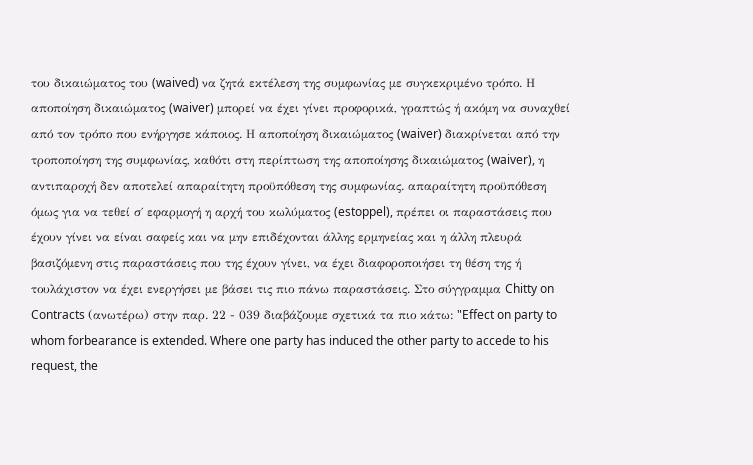του δικαιώματος του (waived) να ζητά εκτέλεση της συμφωνίας με συγκεκριμένο τρόπο. Η αποποίηση δικαιώματος (waiver) μπορεί να έχει γίνει προφορικά, γραπτώς ή ακόμη να συναχθεί από τον τρόπο που ενήργησε κάποιος. Η αποποίηση δικαιώματος (waiver) διακρίνεται από την τροποποίηση της συμφωνίας, καθότι στη περίπτωση της αποποίησης δικαιώματος (waiver), η αντιπαροχή δεν αποτελεί απαραίτητη προϋπόθεση της συμφωνίας. απαραίτητη προϋπόθεση όμως για να τεθεί σ΄ εφαρμογή η αρχή του κωλύματος (estoppel), πρέπει οι παραστάσεις που έχουν γίνει να είναι σαφείς και να μην επιδέχονται άλλης ερμηνείας και η άλλη πλευρά βασιζόμενη στις παραστάσεις που της έχουν γίνει, να έχει διαφοροποιήσει τη θέση της ή τουλάχιστον να έχει ενεργήσει με βάσει τις πιο πάνω παραστάσεις. Στο σύγγραμμα Chitty on Contracts (ανωτέρω) στην παρ. 22 - 039 διαβάζουμε σχετικά τα πιο κάτω: "Effect on party to whom forbearance is extended. Where one party has induced the other party to accede to his request, the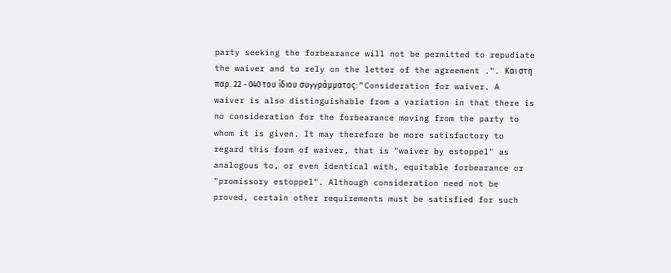party seeking the forbearance will not be permitted to repudiate the waiver and to rely on the letter of the agreement .". Και στη παρ. 22 - 040 του ίδιου συγγράμματος: " Consideration for waiver. A waiver is also distinguishable from a variation in that there is no consideration for the forbearance moving from the party to whom it is given. It may therefore be more satisfactory to regard this form of waiver, that is "waiver by estoppel" as analogous to, or even identical with, equitable forbearance or "promissory estoppel". Although consideration need not be proved, certain other requirements must be satisfied for such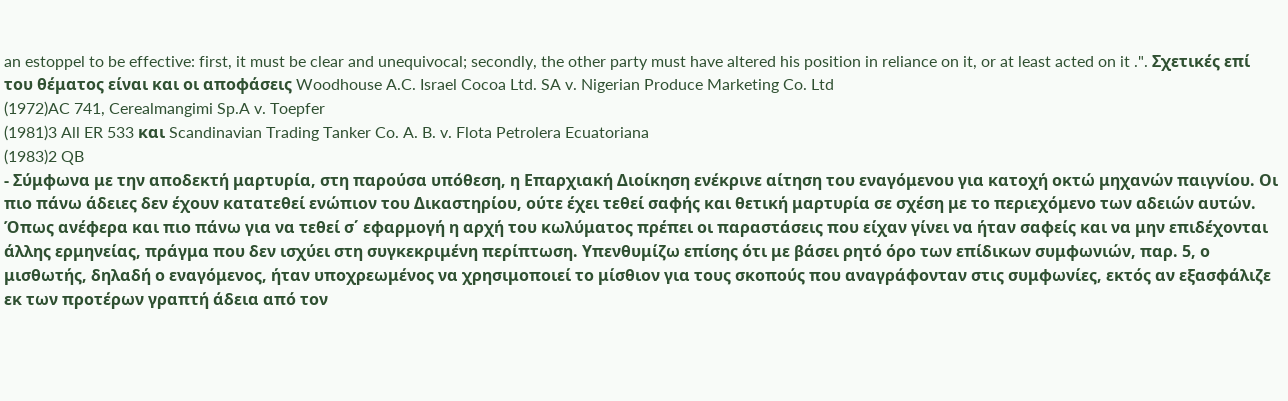an estoppel to be effective: first, it must be clear and unequivocal; secondly, the other party must have altered his position in reliance on it, or at least acted on it .". Σχετικές επί του θέματος είναι και οι αποφάσεις Woodhouse A.C. Israel Cocoa Ltd. SA v. Nigerian Produce Marketing Co. Ltd
(1972)AC 741, Cerealmangimi Sp.A v. Toepfer
(1981)3 All ER 533 και Scandinavian Trading Tanker Co. A. B. v. Flota Petrolera Ecuatoriana
(1983)2 QB
- Σύμφωνα με την αποδεκτή μαρτυρία, στη παρούσα υπόθεση, η Επαρχιακή Διοίκηση ενέκρινε αίτηση του εναγόμενου για κατοχή οκτώ μηχανών παιγνίου. Οι πιο πάνω άδειες δεν έχουν κατατεθεί ενώπιον του Δικαστηρίου, ούτε έχει τεθεί σαφής και θετική μαρτυρία σε σχέση με το περιεχόμενο των αδειών αυτών. Όπως ανέφερα και πιο πάνω για να τεθεί σ΄ εφαρμογή η αρχή του κωλύματος πρέπει οι παραστάσεις που είχαν γίνει να ήταν σαφείς και να μην επιδέχονται άλλης ερμηνείας, πράγμα που δεν ισχύει στη συγκεκριμένη περίπτωση. Υπενθυμίζω επίσης ότι με βάσει ρητό όρο των επίδικων συμφωνιών, παρ. 5, ο μισθωτής, δηλαδή ο εναγόμενος, ήταν υποχρεωμένος να χρησιμοποιεί το μίσθιον για τους σκοπούς που αναγράφονταν στις συμφωνίες, εκτός αν εξασφάλιζε εκ των προτέρων γραπτή άδεια από τον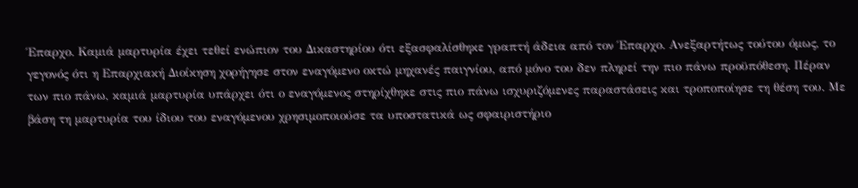Έπαρχο. Καμιά μαρτυρία έχει τεθεί ενώπιον του Δικαστηρίου ότι εξασφαλίσθηκε γραπτή άδεια από τον Έπαρχο. Ανεξαρτήτως τούτου όμως, το γεγονός ότι η Επαρχιακή Διοίκηση χορήγησε στον εναγόμενο οκτώ μηχανές παιγνίου, από μόνο του δεν πληρεί την πιο πάνω προϋπόθεση. Πέραν των πιο πάνω, καμιά μαρτυρία υπάρχει ότι ο εναγόμενος στηρίχθηκε στις πιο πάνω ισχυριζόμενες παραστάσεις και τροποποίησε τη θέση του. Με βάση τη μαρτυρία του ίδιου του εναγόμενου χρησιμοποιούσε τα υποστατικά ως σφαιριστήριο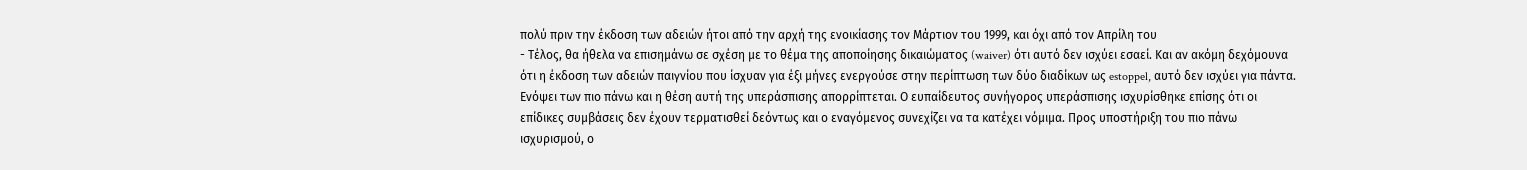πολύ πριν την έκδοση των αδειών ήτοι από την αρχή της ενοικίασης τον Μάρτιον του 1999, και όχι από τον Απρίλη του
- Τέλος, θα ήθελα να επισημάνω σε σχέση με το θέμα της αποποίησης δικαιώματος (waiver) ότι αυτό δεν ισχύει εσαεί. Και αν ακόμη δεχόμουνα ότι η έκδοση των αδειών παιγνίου που ίσχυαν για έξι μήνες ενεργούσε στην περίπτωση των δύο διαδίκων ως estoppel, αυτό δεν ισχύει για πάντα. Ενόψει των πιο πάνω και η θέση αυτή της υπεράσπισης απορρίπτεται. Ο ευπαίδευτος συνήγορος υπεράσπισης ισχυρίσθηκε επίσης ότι οι επίδικες συμβάσεις δεν έχουν τερματισθεί δεόντως και ο εναγόμενος συνεχίζει να τα κατέχει νόμιμα. Προς υποστήριξη του πιο πάνω ισχυρισμού, ο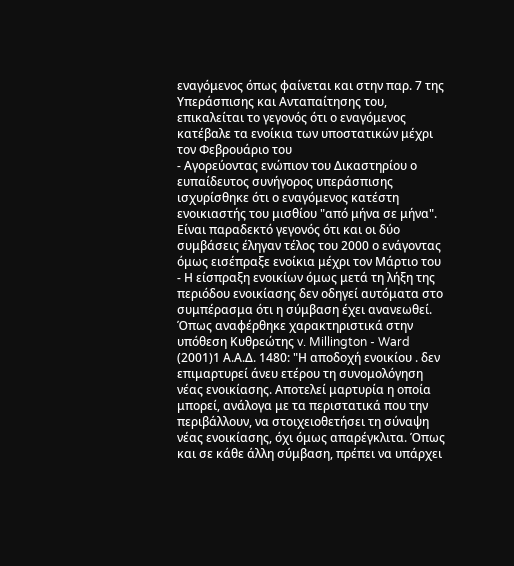εναγόμενος όπως φαίνεται και στην παρ. 7 της Υπεράσπισης και Ανταπαίτησης του, επικαλείται το γεγονός ότι ο εναγόμενος κατέβαλε τα ενοίκια των υποστατικών μέχρι τον Φεβρουάριο του
- Αγορεύοντας ενώπιον του Δικαστηρίου ο ευπαίδευτος συνήγορος υπεράσπισης ισχυρίσθηκε ότι ο εναγόμενος κατέστη ενοικιαστής του μισθίου "από μήνα σε μήνα". Είναι παραδεκτό γεγονός ότι και οι δύο συμβάσεις έληγαν τέλος του 2000 ο ενάγοντας όμως εισέπραξε ενοίκια μέχρι τον Μάρτιο του
- Η είσπραξη ενοικίων όμως μετά τη λήξη της περιόδου ενοικίασης δεν οδηγεί αυτόματα στο συμπέρασμα ότι η σύμβαση έχει ανανεωθεί. Όπως αναφέρθηκε χαρακτηριστικά στην υπόθεση Κυθρεώτης v. Millington - Ward
(2001)1 Α.Α.Δ. 1480: "Η αποδοχή ενοικίου . δεν επιμαρτυρεί άνευ ετέρου τη συνομολόγηση νέας ενοικίασης. Αποτελεί μαρτυρία η οποία μπορεί, ανάλογα με τα περιστατικά που την περιβάλλουν, να στοιχειοθετήσει τη σύναψη νέας ενοικίασης, όχι όμως απαρέγκλιτα. Όπως και σε κάθε άλλη σύμβαση, πρέπει να υπάρχει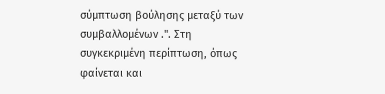σύμπτωση βούλησης μεταξύ των συμβαλλομένων .". Στη συγκεκριμένη περίπτωση, όπως φαίνεται και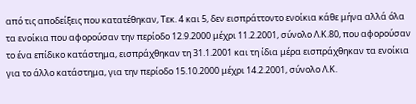από τις αποδείξεις που κατατέθηκαν, Τεκ. 4 και 5, δεν εισπράττοντο ενοίκια κάθε μήνα αλλά όλα τα ενοίκια που αφορούσαν την περίοδο 12.9.2000 μέχρι 11.2.2001, σύνολο Λ.Κ.80, που αφορούσαν το ένα επίδικο κατάστημα, εισπράχθηκαν τη 31.1.2001 και τη ίδια μέρα εισπράχθηκαν τα ενοίκια για το άλλο κατάστημα, για την περίοδο 15.10.2000 μέχρι 14.2.2001, σύνολο Λ.Κ.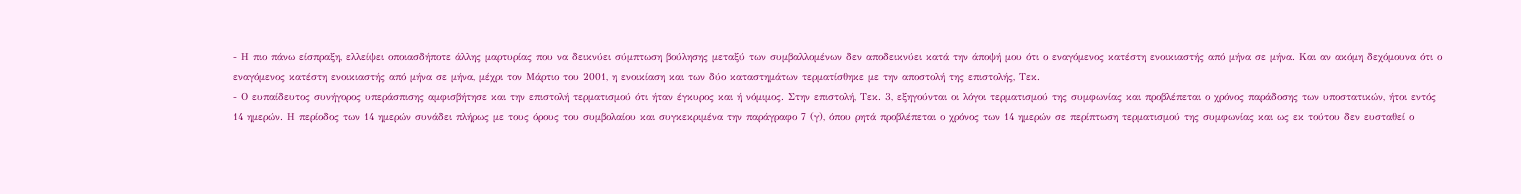- Η πιο πάνω είσπραξη, ελλείψει οποιασδήποτε άλλης μαρτυρίας που να δεικνύει σύμπτωση βούλησης μεταξύ των συμβαλλομένων δεν αποδεικνύει κατά την άποψή μου ότι ο εναγόμενος κατέστη ενοικιαστής από μήνα σε μήνα. Και αν ακόμη δεχόμουνα ότι ο εναγόμενος κατέστη ενοικιαστής από μήνα σε μήνα, μέχρι τον Μάρτιο του 2001, η ενοικίαση και των δύο καταστημάτων τερματίσθηκε με την αποστολή της επιστολής, Τεκ.
- Ο ευπαίδευτος συνήγορος υπεράσπισης αμφισβήτησε και την επιστολή τερματισμού ότι ήταν έγκυρος και ή νόμιμος. Στην επιστολή, Τεκ. 3, εξηγούνται οι λόγοι τερματισμού της συμφωνίας και προβλέπεται ο χρόνος παράδοσης των υποστατικών, ήτοι εντός 14 ημερών. Η περίοδος των 14 ημερών συνάδει πλήρως με τους όρους του συμβολαίου και συγκεκριμένα την παράγραφο 7 (γ), όπου ρητά προβλέπεται ο χρόνος των 14 ημερών σε περίπτωση τερματισμού της συμφωνίας και ως εκ τούτου δεν ευσταθεί ο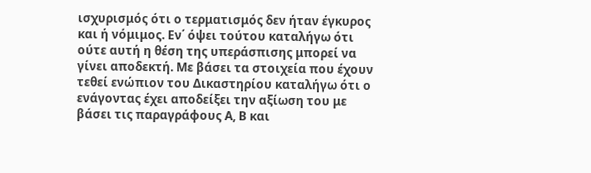ισχυρισμός ότι ο τερματισμός δεν ήταν έγκυρος και ή νόμιμος. Εν΄ όψει τούτου καταλήγω ότι ούτε αυτή η θέση της υπεράσπισης μπορεί να γίνει αποδεκτή. Με βάσει τα στοιχεία που έχουν τεθεί ενώπιον του Δικαστηρίου καταλήγω ότι ο ενάγοντας έχει αποδείξει την αξίωση του με βάσει τις παραγράφους Α, Β και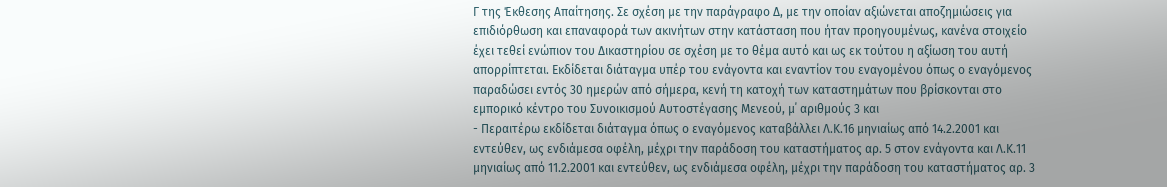Γ της Έκθεσης Απαίτησης. Σε σχέση με την παράγραφο Δ, με την οποίαν αξιώνεται αποζημιώσεις για επιδιόρθωση και επαναφορά των ακινήτων στην κατάσταση που ήταν προηγουμένως, κανένα στοιχείο έχει τεθεί ενώπιον του Δικαστηρίου σε σχέση με το θέμα αυτό και ως εκ τούτου η αξίωση του αυτή απορρίπτεται. Εκδίδεται διάταγμα υπέρ του ενάγοντα και εναντίον του εναγομένου όπως ο εναγόμενος παραδώσει εντός 30 ημερών από σήμερα, κενή τη κατοχή των καταστημάτων που βρίσκονται στο εμπορικό κέντρο του Συνοικισμού Αυτοστέγασης Μενεού, μ΄ αριθμούς 3 και
- Περαιτέρω εκδίδεται διάταγμα όπως ο εναγόμενος καταβάλλει Λ.Κ.16 μηνιαίως από 14.2.2001 και εντεύθεν, ως ενδιάμεσα οφέλη, μέχρι την παράδοση του καταστήματος αρ. 5 στον ενάγοντα και Λ.Κ.11 μηνιαίως από 11.2.2001 και εντεύθεν, ως ενδιάμεσα οφέλη, μέχρι την παράδοση του καταστήματος αρ. 3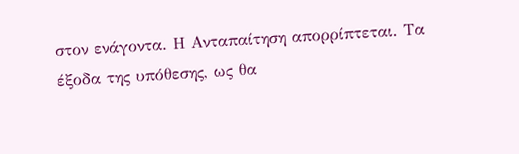στον ενάγοντα. Η Ανταπαίτηση απορρίπτεται. Τα έξοδα της υπόθεσης, ως θα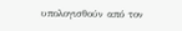υπολογισθούν από τον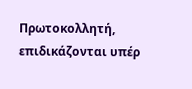Πρωτοκολλητή, επιδικάζονται υπέρ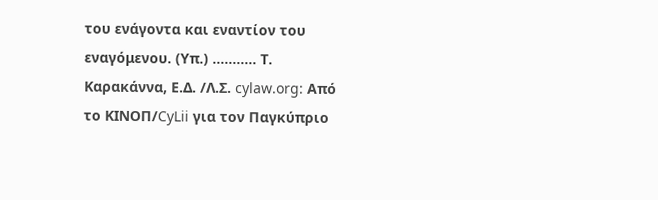του ενάγοντα και εναντίον του εναγόμενου. (Υπ.) ........... Τ. Καρακάννα, Ε.Δ. /Λ.Σ. cylaw.org: Από το ΚΙΝOΠ/CyLii για τον Παγκύπριο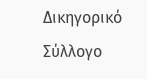Δικηγορικό Σύλλογο